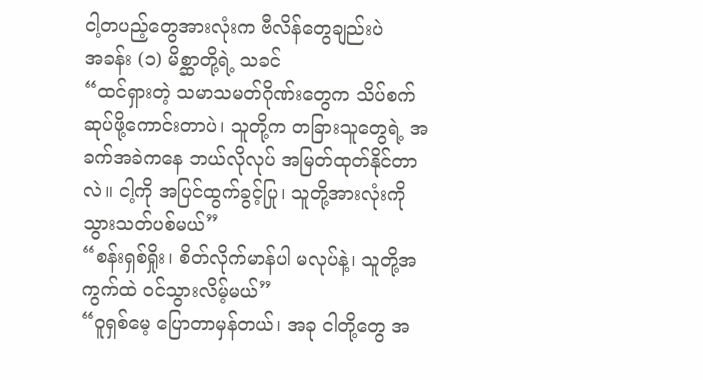ငါ့တပည့်တွေအားလုံးက ဗီလိန်တွေချည်းပဲ
အခန်း (၁) မိစ္ဆာတို့ရဲ့ သခင်
“ထင်ရှားတဲ့ သမာသမတ်ဂိုဏ်းတွေက သိပ်စက်ဆုပ်ဖို့ကောင်းတာပဲ၊ သူတို့က တခြားသူတွေရဲ့ အခက်အခဲကနေ ဘယ်လိုလုပ် အမြတ်ထုတ်နိုင်တာလဲ။ ငါ့ကို အပြင်ထွက်ခွင့်ပြု၊ သူတို့အားလုံးကို သွားသတ်ပစ်မယ်”
“စန်းရှစ်ရှိုး၊ စိတ်လိုက်မာန်ပါ မလုပ်နဲ့၊ သူတို့အကွက်ထဲ ဝင်သွားလိမ့်မယ်”
“၀ူရှစ်မေ့ ပြောတာမှန်တယ်၊ အခု ငါတို့တွေ အ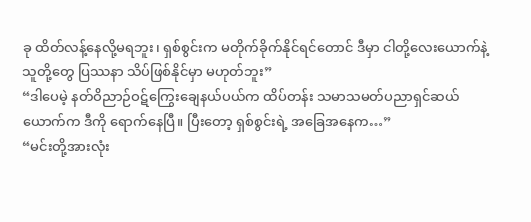ခု ထိတ်လန့်နေလို့မရဘူး၊ ရှစ်စွင်းက မတိုက်ခိုက်နိုင်ရင်တောင် ဒီမှာ ငါတို့လေးယောက်နဲ့ သူတို့တွေ ပြဿနာ သိပ်ဖြစ်နိုင်မှာ မဟုတ်ဘူး”
“ဒါပေမဲ့ နတ်ဝိညာဉ်ဝဋ်ကြွေးချေနယ်ပယ်က ထိပ်တန်း သမာသမတ်ပညာရှင်ဆယ်ယောက်က ဒီကို ရောက်နေပြီ။ ပြီးတော့ ရှစ်စွင်းရဲ့ အခြေအနေက…”
“မင်းတို့အားလုံး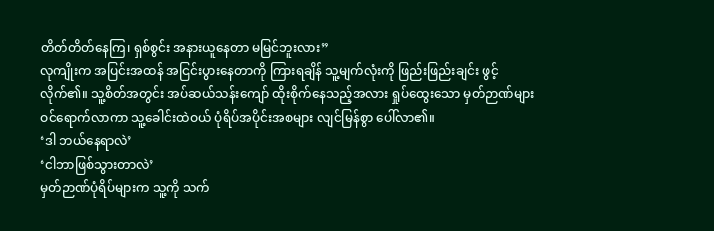တိတ်တိတ်နေကြ၊ ရှစ်စွင်း အနားယူနေတာ မမြင်ဘူးလား”
လုကျိုးက အပြင်းအထန် အငြင်းပွားနေတာကို ကြားရချိန် သူ့မျက်လုံးကို ဖြည်းဖြည်းချင်း ဖွင့်လိုက်၏။ သူ့စိတ်အတွင်း အပ်ဆယ်သန်းကျော် ထိုးစိုက်နေသည့်အလား ရှုပ်ထွေးသော မှတ်ဉာဏ်များ ဝင်ရောက်လာကာ သူ့ခေါင်းထဲဝယ် ပုံရိပ်အပိုင်းအစများ လျင်မြန်စွာ ပေါ်လာ၏။
‘ဒါ ဘယ်နေရာလဲ’
‘ငါဘာဖြစ်သွားတာလဲ’
မှတ်ဉာဏ်ပုံရိပ်များက သူ့ကို သက်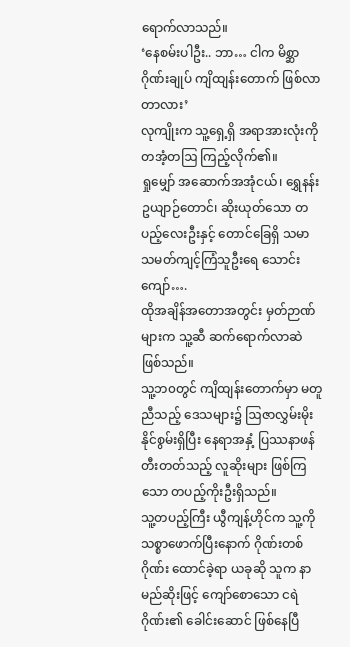ရောက်လာသည်။
‘နေစမ်းပါဦး.. ဘာ… ငါက မိစ္ဆာဂိုဏ်းချုပ် ကျိထျန်းတောက် ဖြစ်လာတာလား’
လုကျိုးက သူ့ရှေ့ရှိ အရာအားလုံးကို တအံ့တဩ ကြည့်လိုက်၏။
ရှုမျှော် အဆောက်အအုံငယ်၊ ရွှေနန်းဥယျာဉ်တောင်၊ ဆိုးယုတ်သော တပည့်လေးဦးနှင့် တောင်ခြေရှိ သမာသမတ်ကျင့်ကြံသူဦးရေ သောင်းကျော်….
ထိုအချိန်အတောအတွင်း မှတ်ဉာဏ်များက သူ့ဆီ ဆက်ရောက်လာဆဲ ဖြစ်သည်။
သူ့ဘ၀တွင် ကျိထျန်းတောက်မှာ မတူညီသည့် ဒေသများ၌ ဩဇာလွှမ်းမိုးနိုင်စွမ်းရှိပြီး နေရာအနှံ့ ပြဿနာဖန်တီးတတ်သည့် လူဆိုးများ ဖြစ်ကြသော တပည့်ကိုးဦးရှိသည်။
သူ့တပည့်ကြီး ယွီကျန့်ဟိုင်က သူ့ကို သစ္စာဖောက်ပြီးနောက် ဂိုဏ်းတစ်ဂိုဏ်း ထောင်ခဲ့ရာ ယခုဆို သူက နာမည်ဆိုးဖြင့် ကျော်စောသော ငရဲဂိုဏ်း၏ ခေါင်းဆောင် ဖြစ်နေပြီ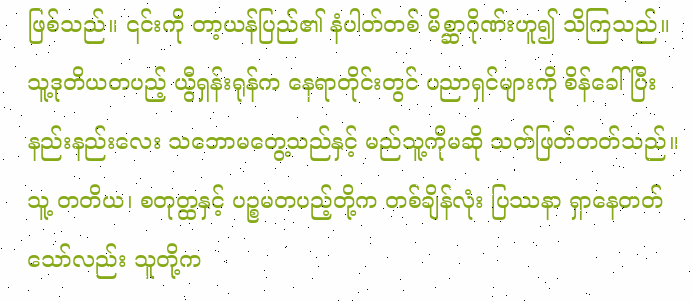ဖြစ်သည်။ ၎င်းကို တာ့ယန်ပြည်၏ နံပါတ်တစ် မိစ္ဆာဂိုဏ်းဟူ၍ သိကြသည်။
သူ့ဒုတိယတပည့် ယွီရှန်းရုန်က နေရာတိုင်းတွင် ပညာရှင်များကို စိန်ခေါ်ပြီး နည်းနည်းလေး သဘောမတွေ့သည်နှင့် မည်သူ့ကိုမဆို သတ်ဖြတ်တတ်သည်။
သူ့ တတိယ၊ စတုတ္ထနှင့် ပဉ္စမတပည့်တို့က တစ်ချိန်လုံး ပြဿနာ ရှာနေတတ်သော်လည်း သူတို့က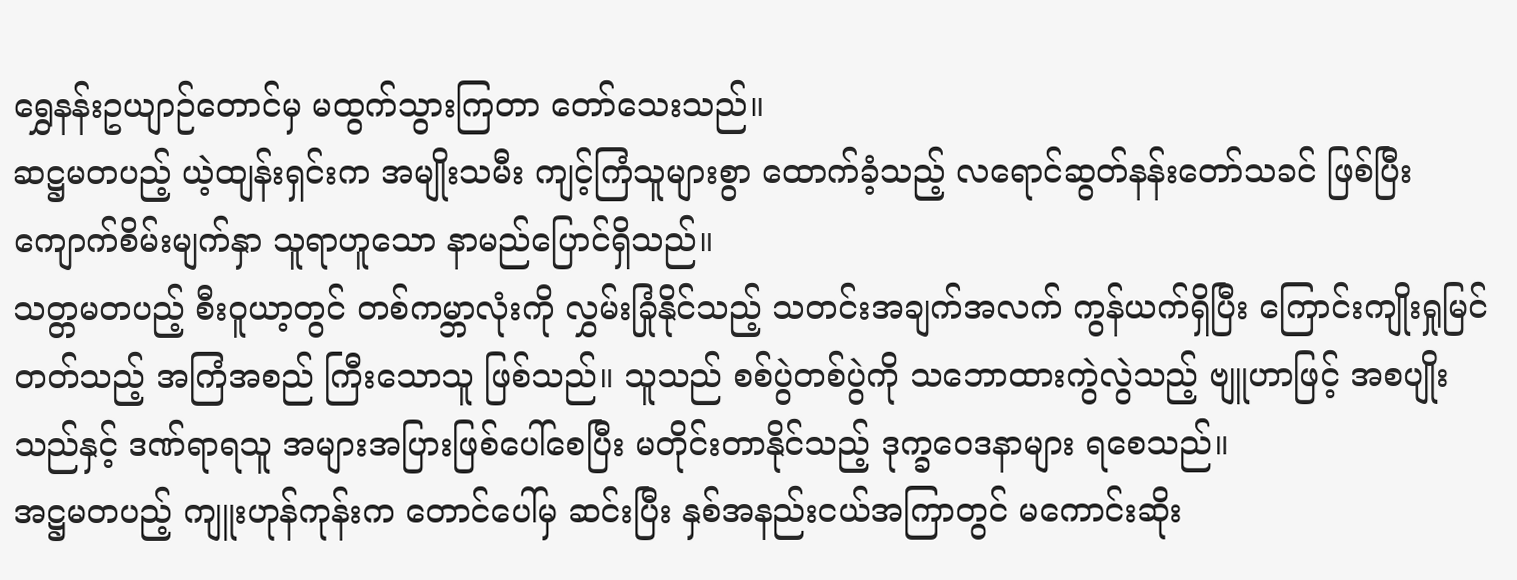ရွှေနန်းဥယျာဉ်တောင်မှ မထွက်သွားကြတာ တော်သေးသည်။
ဆဋ္ဌမတပည့် ယဲ့ထျန်းရှင်းက အမျိုးသမီး ကျင့်ကြံသူများစွာ ထောက်ခံ့သည့် လရောင်ဆွတ်နန်းတော်သခင် ဖြစ်ပြီး ကျောက်စိမ်းမျက်နှာ သူရာဟူသော နာမည်ပြောင်ရှိသည်။
သတ္တမတပည့် စီး၀ူယာ့တွင် တစ်ကမ္ဘာလုံးကို လွှမ်းခြုံနိုင်သည့် သတင်းအချက်အလက် ကွန်ယက်ရှိပြီး ကြောင်းကျိုးရှုမြင်တတ်သည့် အကြံအစည် ကြီးသောသူ ဖြစ်သည်။ သူသည် စစ်ပွဲတစ်ပွဲကို သဘောထားကွဲလွဲသည့် ဗျူဟာဖြင့် အစပျိုးသည်နှင့် ဒဏ်ရာရသူ အများအပြားဖြစ်ပေါ်စေပြီး မတိုင်းတာနိုင်သည့် ဒုက္ခဝေဒနာများ ရစေသည်။
အဋ္ဌမတပည့် ကျူးဟုန်ကုန်းက တောင်ပေါ်မှ ဆင်းပြီး နှစ်အနည်းငယ်အကြာတွင် မကောင်းဆိုး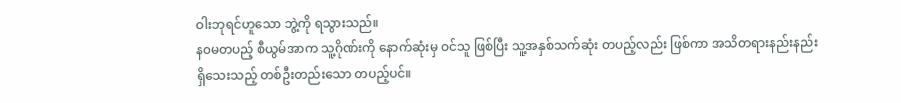ဝါးဘုရင်ဟူသော ဘွဲ့ကို ရသွားသည်။
န၀မတပည့် စီယွမ်အာက သူ့ဂိုဏ်းကို နောက်ဆုံးမှ ဝင်သူ ဖြစ်ပြီး သူ့အနှစ်သက်ဆုံး တပည့်လည်း ဖြစ်ကာ အသိတရားနည်းနည်း ရှိသေးသည့် တစ်ဦးတည်းသော တပည့်ပင်။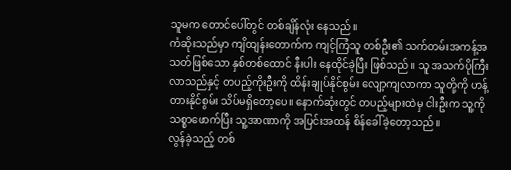သူမက တောင်ပေါ်တွင် တစ်ချိန်လုံး နေသည်။
ကံဆိုးသည်မှာ ကျိထျန်းတောက်က ကျင့်ကြံသူ တစ်ဦး၏ သက်တမ်းအကန့်အသတ်ဖြစ်သော နှစ်တစ်ထောင် နီးပါး နေထိုင်ခဲ့ပြီး ဖြစ်သည်။ သူ အသက်ပိုကြီးလာသည်နှင့် တပည့်ကိုးဦးကို ထိန်းချုပ်နိုင်စွမ်း လျော့ကျလာကာ သူတို့ကို ဟန့်တားနိုင်စွမ်း သိပ်မရှိတော့ပေ။ နောက်ဆုံးတွင် တပည့်များထဲမှ ငါးဦးက သူ့ကို သစ္စာဖောက်ပြီး သူ့အာဏာကို အပြင်းအထန် စိန်ခေါ်ခဲ့တော့သည်။
လွန်ခဲ့သည့် တစ်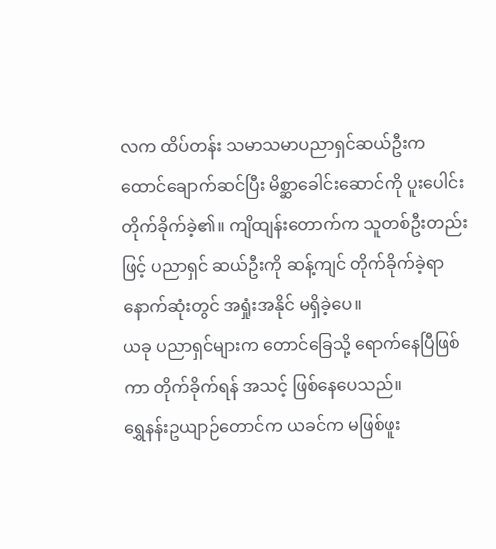လက ထိပ်တန်း သမာသမာပညာရှင်ဆယ်ဦးက ထောင်ချောက်ဆင်ပြီး မိစ္ဆာခေါင်းဆောင်ကို ပူးပေါင်းတိုက်ခိုက်ခဲ့၏။ ကျိထျန်းတောက်က သူတစ်ဦးတည်းဖြင့် ပညာရှင် ဆယ်ဦးကို ဆန့်ကျင် တိုက်ခိုက်ခဲ့ရာ နောက်ဆုံးတွင် အရှုံးအနိုင် မရှိခဲ့ပေ။
ယခု ပညာရှင်များက တောင်ခြေသို့ ရောက်နေပြီဖြစ်ကာ တိုက်ခိုက်ရန် အသင့် ဖြစ်နေပေသည်။
ရွှေနန်းဥယျာဉ်တောင်က ယခင်က မဖြစ်ဖူး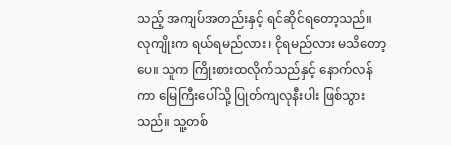သည့် အကျပ်အတည်းနှင့် ရင်ဆိုင်ရတော့သည်။
လုကျိုးက ရယ်ရမည်လား၊ ငိုရမည်လား မသိတော့ပေ။ သူက ကြိုးစားထလိုက်သည်နှင့် နောက်လန်ကာ မြေကြီးပေါ်သို့ ပြုတ်ကျလုနီးပါး ဖြစ်သွားသည်။ သူ့တစ်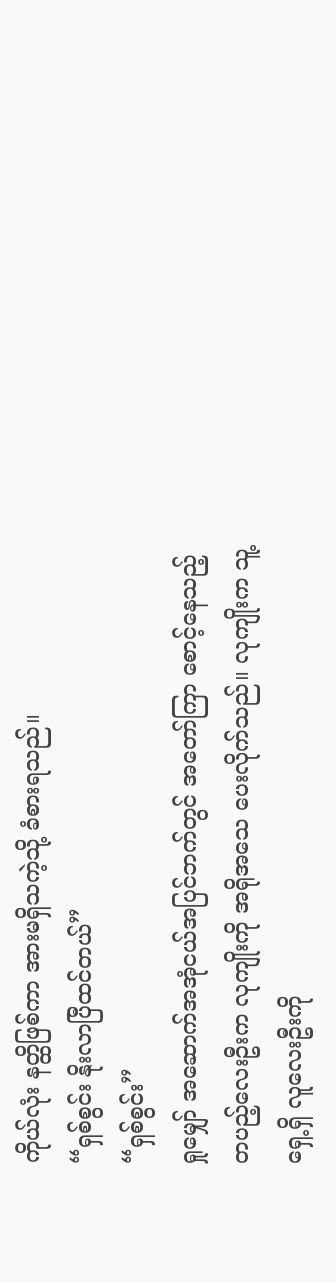ကိုယ်လုံး နတ္ထိဖြစ်ကာ အားမရှိသကဲ့သို့ ခံစားရသည်။
“ရှစ်စွင်း နိုးလာပြီထင်တယ်”
“ရှစ်စွင်း”
ရှုမျှော် အဆောက်အအုံငယ်အပြင်ဘက်တွင် အတော်ကြာ စောင့်နေသည့် တပည့်လေးဦးက လုကျိုးကို အရိုအသေ ပေးလိုက်သည်။ လုကျိုးက သူ့ရှေ့ရှိ လူလေးဦးကို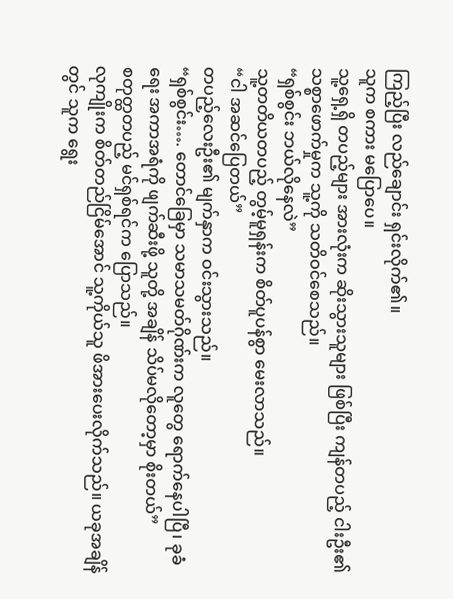ကြည့်ပြီး လည်ချောင်း ရှင်းလိုက်၏။
သူက စကား မပြောပေ။
သူ့ရှေ့ရှိ တပည့်များ အားလုံးက ဆိုးသွားသူများ ဖြစ်ပြီး ကျန်တပည့် ငါးဦး၏ သစ္စာဖောက်မှုက သူ့ကို သတိဝင်စေသည်။
“ရှစ်စွင်း ဘယ်လိုနေလဲ”
သူ့တတိယတပည့် တွမ့်မူရှန်းက စိတ်ပူပန်စွာ မေးလာသည်။
“ငါ အဆင်ပြေတယ်”
တပည့်လေးဦး၏ မျက်နှာက ဝင်းသွားသည်။
“ရှစ်စွင်း…. တောင်ခြေမှာ သမာသမတ်ဂိုဏ်းက လူတွေ ရောက်နေပါပြီ၊ ခုခံရေး အကာအရံကို ဖျက်ဆီးဖို့ သူတို့ အချိန် သိပ်မလိုတော့မှာ စိုးတယ်”
စတုတ္ထတပည့် မင်ရှစ်ရင်က ပြောသည်။
လုကျိုးက စိတ်တည်ငြိမ်အောင် သူ့ကိုယ်သူ ဖိအားပေးလိုက်သည်။ ယခုအချိန်တွင် သူက ရွေး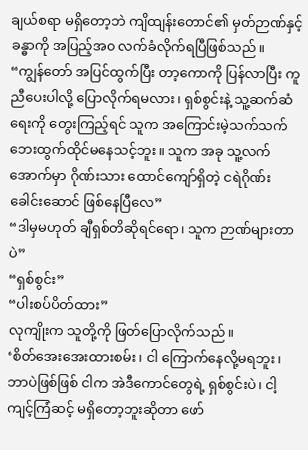ချယ်စရာ မရှိတော့ဘဲ ကျိထျန်းတောင်၏ မှတ်ဉာဏ်နှင့် ခန္ဓာကို အပြည့်အ၀ လက်ခံလိုက်ရပြီဖြစ်သည်။
“ကျွန်တော် အပြင်ထွက်ပြီး တာ့ကောကို ပြန်လာပြီး ကူညီပေးပါလို့ ပြောလိုက်ရမလား၊ ရှစ်စွင်းနဲ့ သူ့ဆက်ဆံရေးကို တွေးကြည့်ရင် သူက အကြောင်းမဲ့သက်သက် ဘေးထွက်ထိုင်မနေသင့်ဘူး။ သူက အခု သူ့လက်အောက်မှာ ဂိုဏ်းသား ထောင်ကျော်ရှိတဲ့ ငရဲဂိုဏ်းခေါင်းဆောင် ဖြစ်နေပြီလေ”
“ဒါမှမဟုတ် ချီရှစ်တိဆိုရင်ရော၊ သူက ဉာဏ်များတာပဲ”
“ရှစ်စွင်း”
“ပါးစပ်ပိတ်ထား”
လုကျိုးက သူတို့ကို ဖြတ်ပြောလိုက်သည်။
‘စိတ်အေးအေးထားစမ်း၊ ငါ ကြောက်နေလို့မရဘူး၊ ဘာပဲဖြစ်ဖြစ် ငါက အဲဒီကောင်တွေရဲ့ ရှစ်စွင်းပဲ၊ ငါ့ကျင့်ကြံဆင့် မရှိတော့ဘူးဆိုတာ ဖော်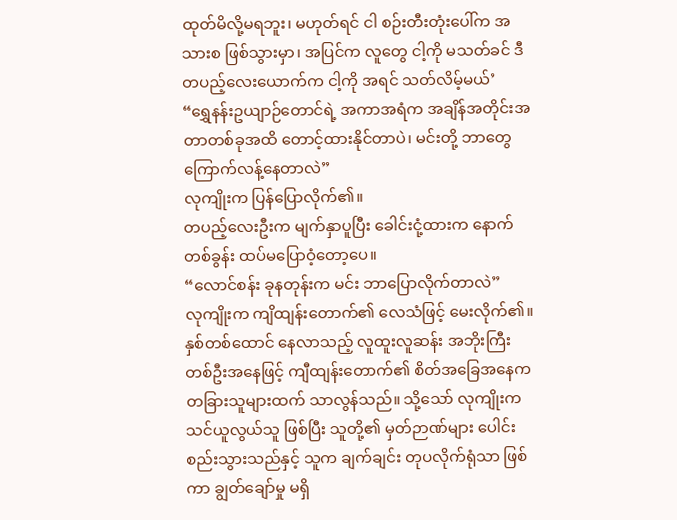ထုတ်မိလို့မရဘူး၊ မဟုတ်ရင် ငါ စဉ်းတီးတုံးပေါ်က အသားစ ဖြစ်သွားမှာ၊ အပြင်က လူတွေ ငါ့ကို မသတ်ခင် ဒီ တပည့်လေးယောက်က ငါ့ကို အရင် သတ်လိမ့်မယ်’
“ရွှေနန်းဥယျာဉ်တောင်ရဲ့ အကာအရံက အချိန်အတိုင်းအတာတစ်ခုအထိ တောင့်ထားနိုင်တာပဲ၊ မင်းတို့ ဘာတွေ ကြောက်လန့်နေတာလဲ”
လုကျိုးက ပြန်ပြောလိုက်၏။
တပည့်လေးဦးက မျက်နှာပူပြီး ခေါင်းငုံ့ထားက နောက်တစ်ခွန်း ထပ်မပြောဝံ့တော့ပေ။
“လောင်စန်း ခုနတုန်းက မင်း ဘာပြောလိုက်တာလဲ”
လုကျိုးက ကျိထျန်းတောက်၏ လေသံဖြင့် မေးလိုက်၏။
နှစ်တစ်ထောင် နေလာသည့် လူထူးလူဆန်း အဘိုးကြီးတစ်ဦးအနေဖြင့် ကျီထျန်းတောက်၏ စိတ်အခြေအနေက တခြားသူများထက် သာလွန်သည်။ သို့သော် လုကျိုးက သင်ယူလွယ်သူ ဖြစ်ပြီး သူတို့၏ မှတ်ဉာဏ်များ ပေါင်းစည်းသွားသည်နှင့် သူက ချက်ချင်း တုပလိုက်ရုံသာ ဖြစ်ကာ ချွတ်ချော်မှု မရှိ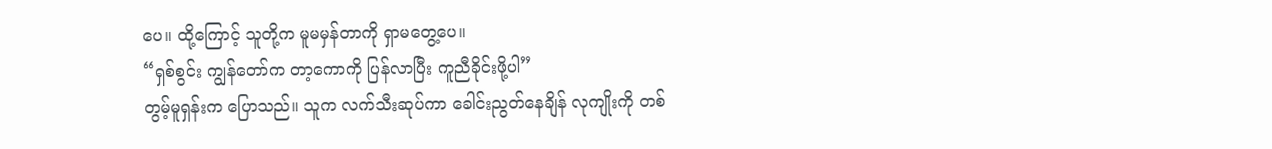ပေ။ ထို့ကြောင့် သူတို့က မူမမှန်တာကို ရှာမတွေ့ပေ။
“ရှစ်စွင်း ကျွန်တော်က တာ့ကောကို ပြန်လာပြီး ကူညီခိုင်းဖို့ပါ”
တွမ့်မူရှန်းက ပြောသည်။ သူက လက်သီးဆုပ်ကာ ခေါင်းညွတ်နေချိန် လုကျိုးကို တစ်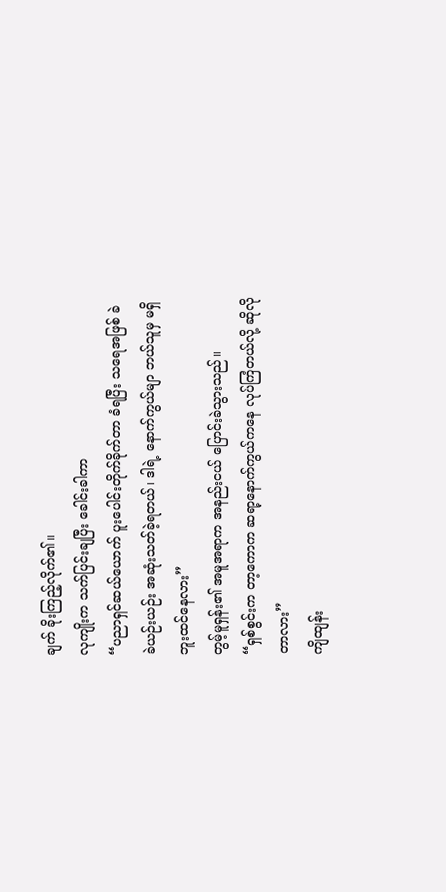ချက် ခိုးကြည့်လိုက်၏။
လုကျိုးက သက်ပြင်းချပြီး ခေါင်းခါကာ
“ပညာရှင်ဆယ်ယောက် ပူးပေါင်းတိုက်ခိုက်တာ ခံရပြီး သရေအဖြစ် ခဲခဲယဉ်းယဉ်း အဆုံးသတ်ခဲ့ရတယ်၊ ဒါရဲ့ နောက်ကွယ်မျာ ဘယ်သူမှ မရှိဘူးထင်နေလား”
တွမ့်မူရှန်း၏ အမူအရာက အနည်းငယ် ပြောင်းခဲသွားသည်။
“ရှစ်စွင်းက တာ့ကောက ဆရာ့နောက်ကွယ်ကနေ လုပ်ကြံတယ်လို့ ဆိုလိုတာလား”
ကျိထျန်း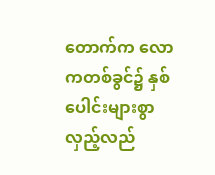တောက်က လောကတစ်ခွင်၌ နှစ်ပေါင်းများစွာ လှည့်လည်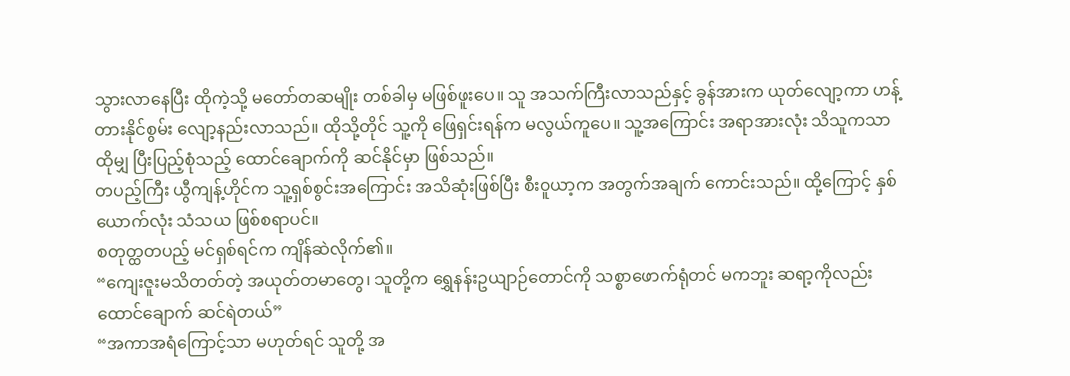သွားလာနေပြီး ထိုကဲ့သို့ မတော်တဆမျိုး တစ်ခါမှ မဖြစ်ဖူးပေ။ သူ အသက်ကြီးလာသည်နှင့် ခွန်အားက ယုတ်လျော့ကာ ဟန့်တားနိုင်စွမ်း လျော့နည်းလာသည်။ ထိုသို့တိုင် သူ့ကို ဖြေရှင်းရန်က မလွယ်ကူပေ။ သူ့အကြောင်း အရာအားလုံး သိသူကသာ ထိုမျှ ပြီးပြည့်စုံသည့် ထောင်ချောက်ကို ဆင်နိုင်မှာ ဖြစ်သည်။
တပည့်ကြီး ယွီကျန့်ဟိုင်က သူ့ရှစ်စွင်းအကြောင်း အသိဆုံးဖြစ်ပြီး စီး၀ူယာ့က အတွက်အချက် ကောင်းသည်။ ထို့ကြောင့် နှစ်ယောက်လုံး သံသယ ဖြစ်စရာပင်။
စတုတ္ထတပည့် မင်ရှစ်ရင်က ကျိန်ဆဲလိုက်၏။
“ကျေးဇူးမသိတတ်တဲ့ အယုတ်တမာတွေ၊ သူတို့က ရွှေနန်းဥယျာဉ်တောင်ကို သစ္စာဖောက်ရုံတင် မကဘူး ဆရာ့ကိုလည်း ထောင်ချောက် ဆင်ရဲတယ်”
“အကာအရံကြောင့်သာ မဟုတ်ရင် သူတို့ အ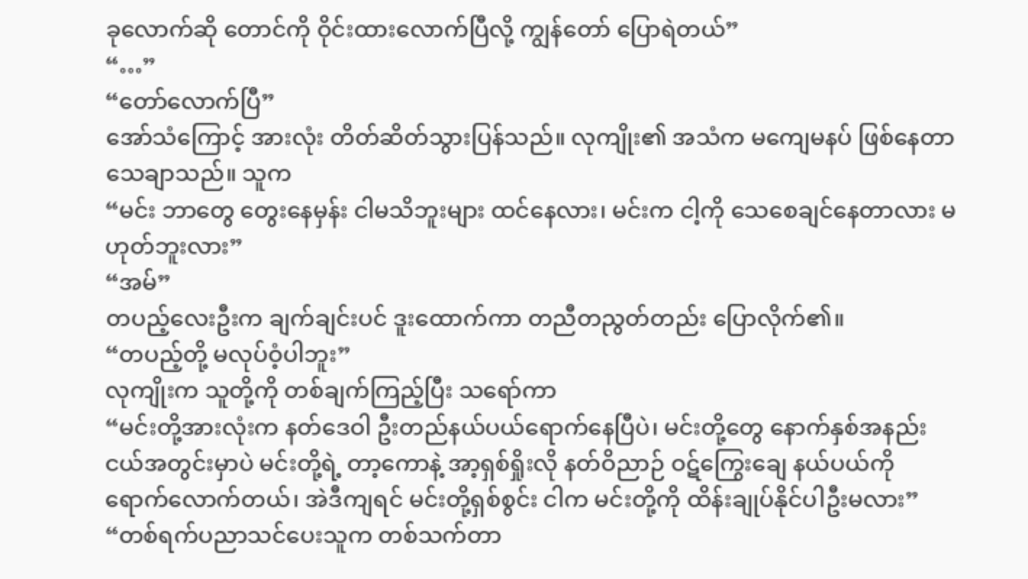ခုလောက်ဆို တောင်ကို ဝိုင်းထားလောက်ပြီလို့ ကျွန်တော် ပြောရဲတယ်”
“…”
“တော်လောက်ပြီ”
အော်သံကြောင့် အားလုံး တိတ်ဆိတ်သွားပြန်သည်။ လုကျိုး၏ အသံက မကျေမနပ် ဖြစ်နေတာ သေချာသည်။ သူက
“မင်း ဘာတွေ တွေးနေမှန်း ငါမသိဘူးများ ထင်နေလား၊ မင်းက ငါ့ကို သေစေချင်နေတာလား မဟုတ်ဘူးလား”
“အမ်”
တပည့်လေးဦးက ချက်ချင်းပင် ဒူးထောက်ကာ တညီတညွတ်တည်း ပြောလိုက်၏။
“တပည့်တို့ မလုပ်ဝံ့ပါဘူး”
လုကျိုးက သူတို့ကို တစ်ချက်ကြည့်ပြီး သရော်ကာ
“မင်းတို့အားလုံးက နတ်ဒေဝါ ဦးတည်နယ်ပယ်ရောက်နေပြီပဲ၊ မင်းတို့တွေ နောက်နှစ်အနည်းငယ်အတွင်းမှာပဲ မင်းတို့ရဲ့ တာ့ကောနဲ့ အာ့ရှစ်ရှိုးလို နတ်ဝိညာဉ် ဝဋ်ကြွေးချေ နယ်ပယ်ကို ရောက်လောက်တယ်၊ အဲဒီကျရင် မင်းတို့ရှစ်စွင်း ငါက မင်းတို့ကို ထိန်းချုပ်နိုင်ပါဦးမလား”
“တစ်ရက်ပညာသင်ပေးသူက တစ်သက်တာ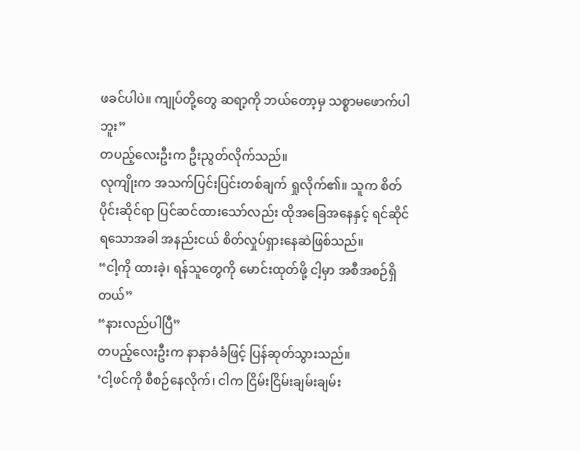ဖခင်ပါပဲ။ ကျုပ်တို့တွေ ဆရာ့ကို ဘယ်တော့မှ သစ္စာမဖောက်ပါဘူး”
တပည့်လေးဦးက ဦးညွတ်လိုက်သည်။
လုကျိုးက အသက်ပြင်းပြင်းတစ်ချက် ရှုလိုက်၏။ သူက စိတ်ပိုင်းဆိုင်ရာ ပြင်ဆင်ထားသော်လည်း ထိုအခြေအနေနှင့် ရင်ဆိုင်ရသောအခါ အနည်းငယ် စိတ်လှုပ်ရှားနေဆဲဖြစ်သည်။
“ငါ့ကို ထားခဲ့၊ ရန်သူတွေကို မောင်းထုတ်ဖို့ ငါ့မှာ အစီအစဉ်ရှိတယ်”
“နားလည်ပါပြီ”
တပည့်လေးဦးက နာနာခံခံဖြင့် ပြန်ဆုတ်သွားသည်။
‘ငါ့ဖင်ကို စီစဉ်နေလိုက်၊ ငါက ငြိမ်းငြိမ်းချမ်းချမ်း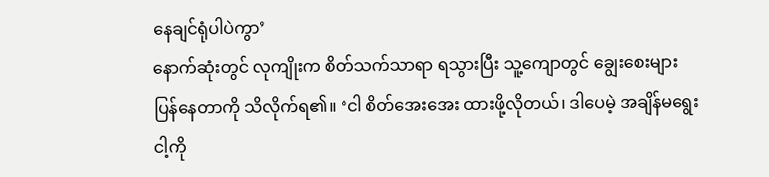နေချင်ရုံပါပဲကွာ’
နောက်ဆုံးတွင် လုကျိုးက စိတ်သက်သာရာ ရသွားပြီး သူ့ကျောတွင် ချွေးစေးများ ပြန်နေတာကို သိလိုက်ရ၏။ ‘ငါ စိတ်အေးအေး ထားဖို့လိုတယ်၊ ဒါပေမဲ့ အချိန်မရွေး ငါ့ကို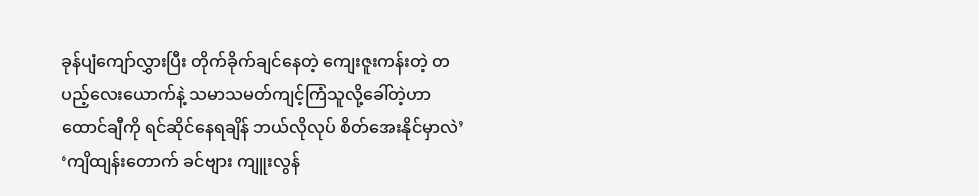ခုန်ပျံကျော်လွှားပြီး တိုက်ခိုက်ချင်နေတဲ့ ကျေးဇူးကန်းတဲ့ တပည့်လေးယောက်နဲ့ သမာသမတ်ကျင့်ကြံသူလို့ခေါ်တဲ့ဟာ ထောင်ချီကို ရင်ဆိုင်နေရချိန် ဘယ်လိုလုပ် စိတ်အေးနိုင်မှာလဲ’
‘ကျိထျန်းတောက် ခင်ဗျား ကျူးလွန်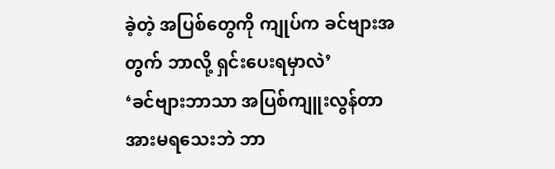ခဲ့တဲ့ အပြစ်တွေကို ကျုပ်က ခင်ဗျားအတွက် ဘာလို့ ရှင်းပေးရမှာလဲ’
‘ခင်ဗျားဘာသာ အပြစ်ကျူးလွန်တာ အားမရသေးဘဲ ဘာ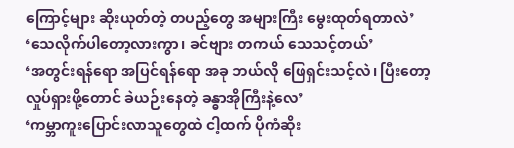ကြောင့်များ ဆိုးယုတ်တဲ့ တပည့်တွေ အများကြီး မွေးထုတ်ရတာလဲ’
‘သေလိုက်ပါတော့လားကွာ၊ ခင်ဗျား တကယ် သေသင့်တယ်’
‘အတွင်းရန်ရော အပြင်ရန်ရော အခု ဘယ်လို ဖြေရှင်းသင့်လဲ၊ ပြီးတော့ လှုပ်ရှားဖို့တောင် ခဲယဉ်းနေတဲ့ ခန္ဓာအိုကြီးနဲ့လေ’
‘ကမ္ဘာကူးပြောင်းလာသူတွေထဲ ငါ့ထက် ပိုကံဆိုး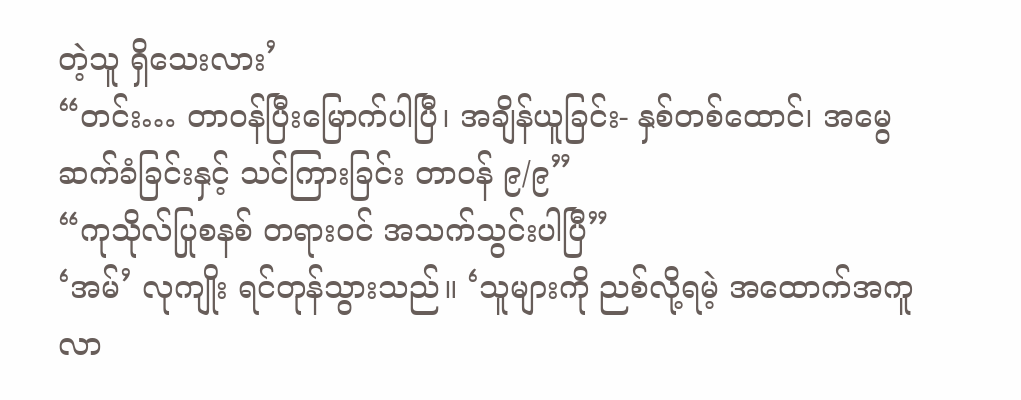တဲ့သူ ရှိသေးလား’
“တင်း… တာဝန်ပြီးမြောက်ပါပြီ၊ အချိန်ယူခြင်း- နှစ်တစ်ထောင်၊ အမွေဆက်ခံခြင်းနှင့် သင်ကြားခြင်း တာဝန် ၉/၉”
“ကုသိုလ်ပြုစနစ် တရားဝင် အသက်သွင်းပါပြီ”
‘အမ်’ လုကျိုး ရင်တုန်သွားသည်။ ‘သူများကို ညစ်လို့ရမဲ့ အထောက်အကူလာ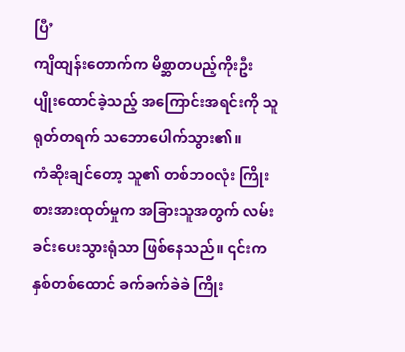ပြီ’
ကျိထျန်းတောက်က မိစ္ဆာတပည့်ကိုးဦး ပျိုးထောင်ခဲ့သည့် အကြောင်းအရင်းကို သူ ရုတ်တရက် သဘောပေါက်သွား၏။
ကံဆိုးချင်တော့ သူ၏ တစ်ဘ၀လုံး ကြိုးစားအားထုတ်မှုက အခြားသူအတွက် လမ်းခင်းပေးသွားရုံသာ ဖြစ်နေသည်။ ၎င်းက နှစ်တစ်ထောင် ခက်ခက်ခဲခဲ ကြိုး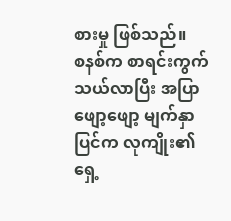စားမှု ဖြစ်သည်။
စနစ်က စာရင်းကွက် သယ်လာပြီး အပြာဖျော့ဖျော့ မျက်နှာပြင်က လုကျိုး၏ ရှေ့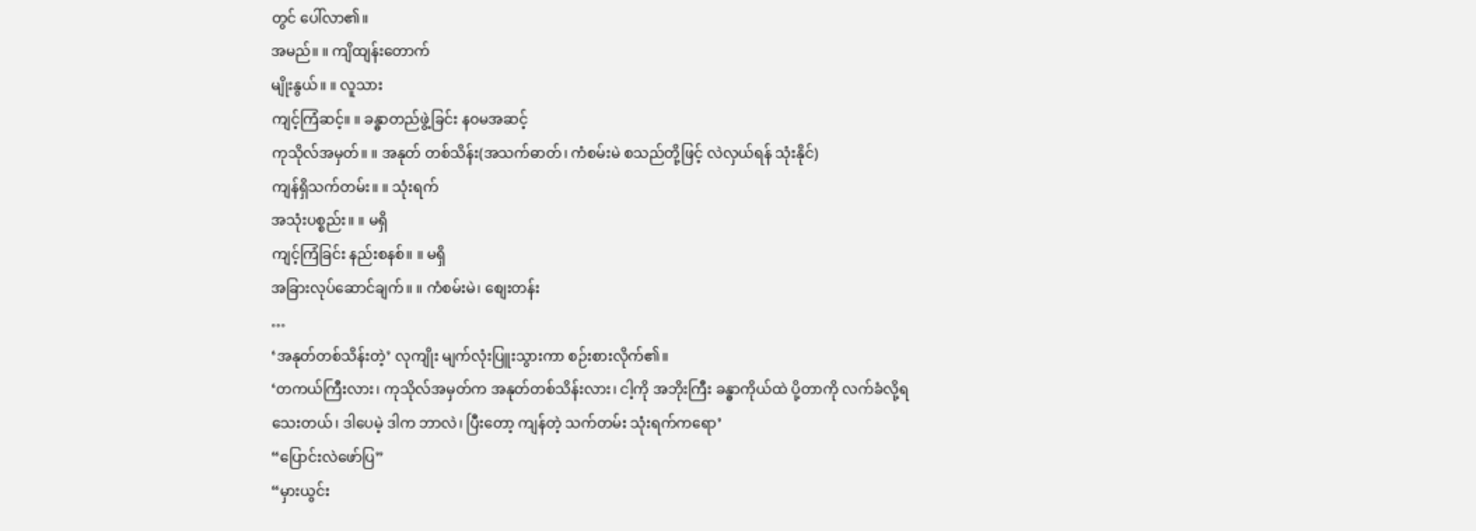တွင် ပေါ်လာ၏။
အမည်။ ။ ကျိထျန်းတောက်
မျိုးနွယ်။ ။ လူသား
ကျင့်ကြံဆင့်။ ။ ခန္ဓာတည်ဖွဲ့ခြင်း န၀မအဆင့်
ကုသိုလ်အမှတ်။ ။ အနုတ် တစ်သိန်း(အသက်ဓာတ်၊ ကံစမ်းမဲ စသည်တို့ဖြင့် လဲလှယ်ရန် သုံးနိုင်)
ကျန်ရှိသက်တမ်း။ ။ သုံးရက်
အသုံးပစ္စည်း။ ။ မရှိ
ကျင့်ကြံခြင်း နည်းစနစ်။ ။ မရှိ
အခြားလုပ်ဆောင်ချက်။ ။ ကံစမ်းမဲ၊ စျေးတန်း
…
‘အနုတ်တစ်သိန်းတဲ့’ လုကျိုး မျက်လုံးပြူးသွားကာ စဉ်းစားလိုက်၏။
‘တကယ်ကြီးလား၊ ကုသိုလ်အမှတ်က အနုတ်တစ်သိန်းလား၊ ငါ့ကို အဘိုးကြီး ခန္ဓာကိုယ်ထဲ ပို့တာကို လက်ခံလို့ရသေးတယ်၊ ဒါပေမဲ့ ဒါက ဘာလဲ၊ ပြီးတော့ ကျန်တဲ့ သက်တမ်း သုံးရက်ကရော’
“ပြောင်းလဲဖော်ပြ”
“မှားယွင်း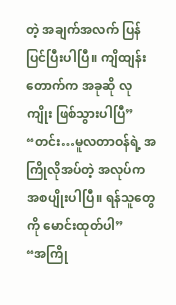တဲ့ အချက်အလက် ပြန်ပြင်ပြီးပါပြီ။ ကျိထျန်းတောက်က အခုဆို လုကျိုး ဖြစ်သွားပါပြီ”
“တင်း…မူလတာဝန်ရဲ့ အကြိုလိုအပ်တဲ့ အလုပ်က အစပျိုးပါပြီ။ ရန်သူတွေကို မောင်းထုတ်ပါ”
“အကြို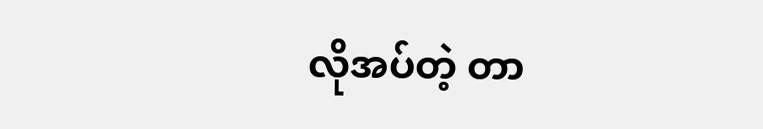လိုအပ်တဲ့ တာ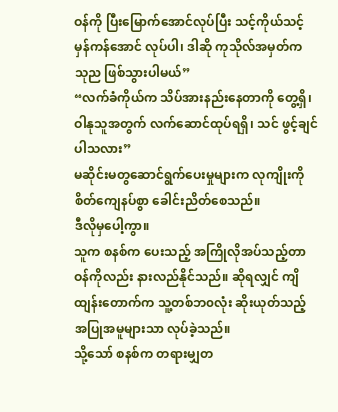ဝန်ကို ပြီးမြောက်အောင်လုပ်ပြီး သင့်ကိုယ်သင့် မှန်ကန်အောင် လုပ်ပါ၊ ဒါဆို ကုသိုလ်အမှတ်က သုည ဖြစ်သွားပါမယ်”
“လက်ခံကိုယ်က သိပ်အားနည်းနေတာကို တွေ့ရှိ၊ ဝါနုသူအတွက် လက်ဆောင်ထုပ်ရရှိ၊ သင် ဖွင့်ချင်ပါသလား”
မဆိုင်းမတွဆောင်ရွက်ပေးမှုများက လုကျိုးကို စိတ်ကျေနပ်စွာ ခေါင်းညိတ်စေသည်။
ဒီလိုမှပေါ့ကွာ။
သူက စနစ်က ပေးသည့် အကြိုလိုအပ်သည့်တာဝန်ကိုလည်း နားလည်နိုင်သည်။ ဆိုရလျှင် ကျိထျန်းတောက်က သူ့တစ်ဘ၀လုံး ဆိုးယုတ်သည့် အပြုအမူများသာ လုပ်ခဲ့သည်။
သို့သော် စနစ်က တရားမျှတ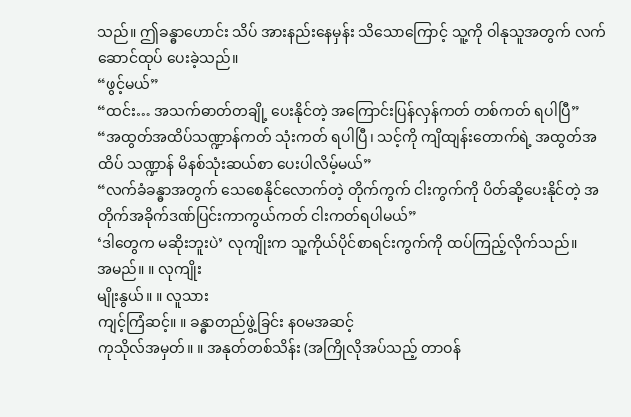သည်။ ဤခန္ဓာဟောင်း သိပ် အားနည်းနေမှန်း သိသောကြောင့် သူ့ကို ဝါနုသူအတွက် လက်ဆောင်ထုပ် ပေးခဲ့သည်။
“ဖွင့်မယ်”
“ထင်း… အသက်ဓာတ်တချို့ ပေးနိုင်တဲ့ အကြောင်းပြန်လှန်ကတ် တစ်ကတ် ရပါပြီ”
“အထွတ်အထိပ်သဏ္ဍာန်ကတ် သုံးကတ် ရပါပြီ၊ သင့်ကို ကျိထျန်းတောက်ရဲ့ အထွတ်အထိပ် သဏ္ဍာန် မိနစ်သုံးဆယ်စာ ပေးပါလိမ့်မယ်”
“လက်ခံခန္ဓာအတွက် သေစေနိုင်လောက်တဲ့ တိုက်ကွက် ငါးကွက်ကို ပိတ်ဆို့ပေးနိုင်တဲ့ အတိုက်အခိုက်ဒဏ်ပြင်းကာကွယ်ကတ် ငါးကတ်ရပါမယ်”
‘ဒါတွေက မဆိုးဘူးပဲ’ လုကျိုးက သူ့ကိုယ်ပိုင်စာရင်းကွက်ကို ထပ်ကြည့်လိုက်သည်။
အမည်။ ။ လုကျိုး
မျိုးနွယ်။ ။ လူသား
ကျင့်ကြံဆင့်။ ။ ခန္ဓာတည်ဖွဲ့ခြင်း န၀မအဆင့်
ကုသိုလ်အမှတ်။ ။ အနုတ်တစ်သိန်း (အကြိုလိုအပ်သည့် တာဝန်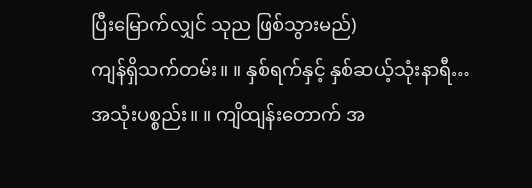ပြီးမြောက်လျှင် သုည ဖြစ်သွားမည်)
ကျန်ရှိသက်တမ်း။ ။ နှစ်ရက်နှင့် နှစ်ဆယ့်သုံးနာရီ…
အသုံးပစ္စည်း။ ။ ကျိထျန်းတောက် အ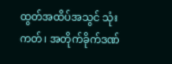ထွတ်အထိပ်အသွင် သုံးကတ်၊ အတိုက်ခိုက်ဒဏ်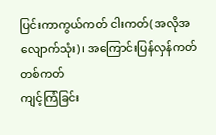ပြင်းကာကွယ်ကတ် ငါးကတ်( အလိုအလျောက်သုံး)၊ အကြောင်းပြန်လှန်ကတ် တစ်ကတ်
ကျင့်ကြံခြင်း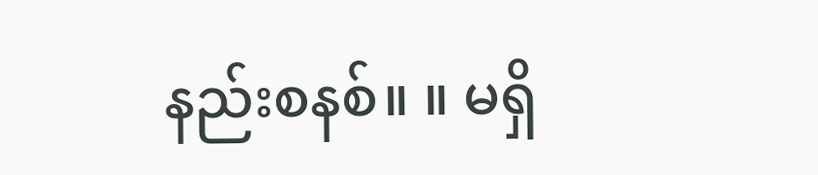နည်းစနစ်။ ။ မရှိ